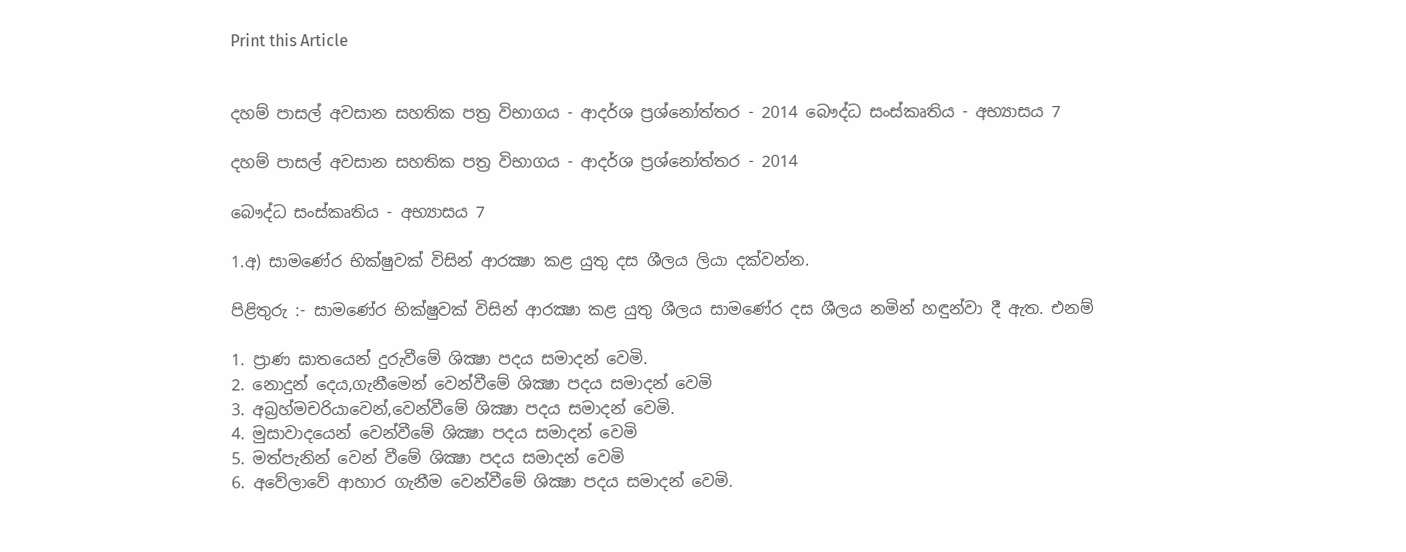Print this Article


දහම් පාසල් අවසාන සහතික පත්‍ර විභාගය - ආදර්ශ ප්‍රශ්නෝත්තර - 2014 බෞද්ධ සංස්කෘතිය - අභ්‍යාසය 7

දහම් පාසල් අවසාන සහතික පත්‍ර විභාගය - ආදර්ශ ප්‍රශ්නෝත්තර - 2014

බෞද්ධ සංස්කෘතිය - අභ්‍යාසය 7

1.අ) සාමණේර භික්ෂුවක් විසින් ආරක්‍ෂා කළ යුතු දස ශීලය ලියා දක්වන්න.

පිළිතුරු :- සාමණේර භික්ෂුවක් විසින් ආරක්‍ෂා කළ යුතු ශීලය සාමණේර දස ශීලය නමින් හඳුන්වා දී ඇත. එනම්

1. ප්‍රාණ ඝාතයෙන් දුරුවීමේ ශික්‍ෂා පදය සමාදන් වෙමි.
2. නොදුන් දෙය,ගැනීමෙන් වෙන්වීමේ ශික්‍ෂා පදය සමාදන් වෙමි
3. අබ්‍රහ්මචරියාවෙන්,වෙන්වීමේ ශික්‍ෂා පදය සමාදන් වෙමි.
4. මුසාවාදයෙන් වෙන්වීමේ ශික්‍ෂා පදය සමාදන් වෙමි
5. මත්පැනින් වෙන් වීමේ ශික්‍ෂා පදය සමාදන් වෙමි
6. අවේලාවේ ආහාර ගැනීම වෙන්වීමේ ශික්‍ෂා පදය සමාදන් වෙමි.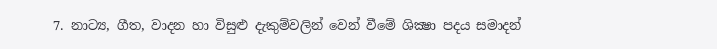7. නාට්‍ය, ගීත, වාදන හා විසුළු දැකුම්වලින් වෙන් වීමේ ශික්‍ෂා පදය සමාදන්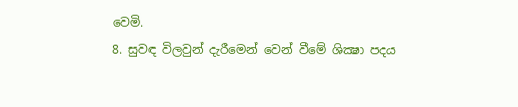වෙමි.
8. සුවඳ විලවුන් දැරීමෙන් වෙන් වීමේ ශික්‍ෂා පදය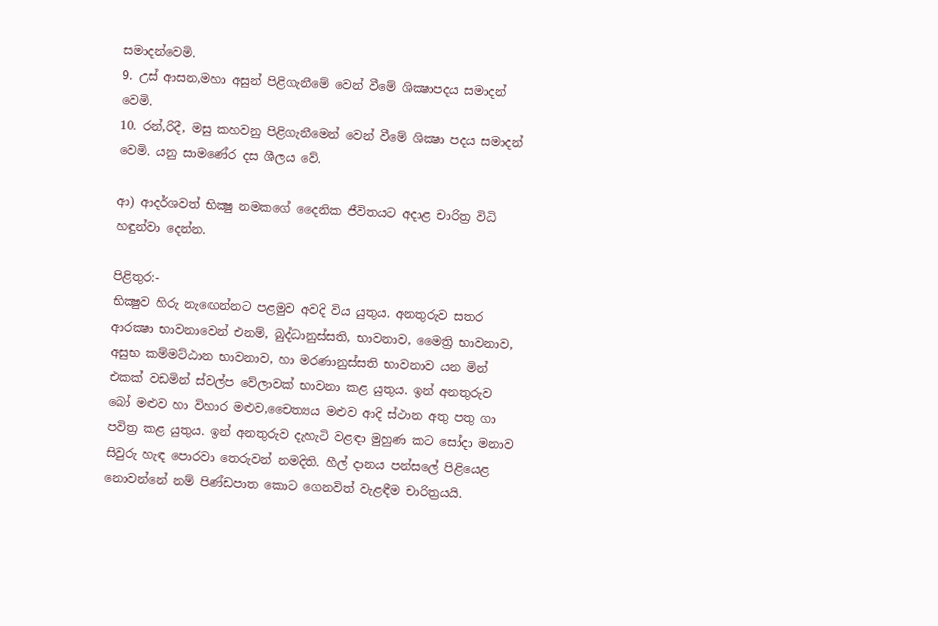සමාදන්වෙමි.
9. උස් ආසන,මහා අසුන් පිළිගැනීමේ වෙන් වීමේ ශික්‍ෂාපදය සමාදන් වෙමි.
10. රන්,රිදී, මසු කහවනු පිළිගැනීමෙන් වෙන් වීමේ ශික්‍ෂා පදය සමාදන් වෙමි. යනු සාමණේර දස ශීලය වේ.

ආ) ආදර්ශවත් භික්‍ෂු නමකගේ දෛනික ජීවිතයට අදාළ චාරිත්‍ර විධි හඳුන්වා දෙන්න.

පිළිතුර:-
භික්‍ෂුව හිරු නැඟෙන්නට පළමුව අවදි විය යුතුය. අනතුරුව සතර ආරක්‍ෂා භාවනාවෙන් එනම්, බුද්ධානුස්සති, භාවනාව, මෛත්‍රි භාවනාව, අසුභ කම්මට්ඨාන භාවනාව, හා මරණානුස්සති භාවනාව යන මින් එකක් වඩමින් ස්වල්ප වේලාවක් භාවනා කළ යුතුය. ඉන් අනතුරුව බෝ මළුව හා විහාර මළුව,චෛත්‍යය මළුව ආදි ස්ථාන අතු පතු ගා පවිත්‍ර කළ යුතුය. ඉන් අනතුරුව දැහැටි වළඳා මුහුණ කට සෝදා මනාව සිවුරු හැඳ පොරවා තෙරුවන් නමදිති. හීල් දානය පන්සලේ පිළියෙළ නොවන්නේ නම් පිණ්ඩපාත කොට ගෙනවිත් වැළඳීම චාරිත්‍රයයි.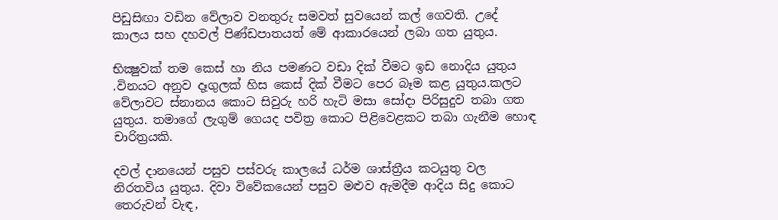පිඩුසිඟා වඩින වේලාව වනතුරු සමවත් සුවයෙන් කල් ගෙවති. උදේ කාලය සහ දහවල් පිණ්ඩපාතයත් මේ ආකාරයෙන් ලබා ගත යුතුය.

භික්‍ෂුවක් තම කෙස් හා නිය පමණට වඩා දික් වීමට ඉඩ නොදිය යුතුය .විනයට අනුව දෑගුලක් හිස කෙස් දික් වීමට පෙර බෑම කළ යුතුය.කලට වේලාවට ස්නානය කොට සිවුරු හරි හැටි මසා සෝදා පිරිසුදුව තබා ගත යුතුය. තමාගේ ලැගුම් ගෙයද පවිත්‍ර කොට පිළිවෙළකට තබා ගැනීම හොඳ චාරිත්‍රයකි.

දවල් දානයෙන් පසුව පස්වරු කාලයේ ධර්ම ශාස්ත්‍රීය කටයුතු වල නිරතවිය යුතුය. දිවා විවේකයෙන් පසුව මළුව ඇමදීම ආදිය සිදු කොට තෙරුවන් වැඳ,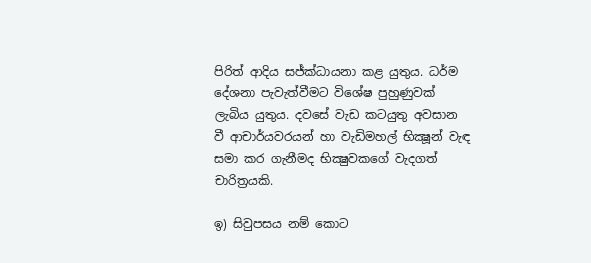පිරිත් ආදිය සජ්ක්‍ධායනා කළ යුතුය. ධර්ම දේශනා පැවැත්වීමට විශේෂ පුහුණුවක් ලැබිය යුතුය. දවසේ වැඩ කටයුතු අවසාන වී ආචාර්යවරයන් හා වැඩිමහල් භික්‍ෂූන් වැඳ සමා කර ගැනීමද භික්‍ෂුවකගේ වැදගත් චාරිත්‍රයකි.

ඉ) සිවුපසය නම් කොට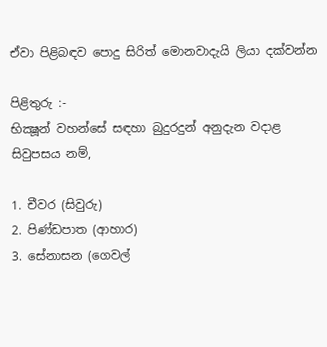ඒවා පිළිබඳව පොදු සිරිත් මොනවාදැයි ලියා දක්වන්න

පිළිතුරු :-
භික්‍ෂූන් වහන්සේ සඳහා බුදුරදුන් අනුදැන වදාළ සිවුපසය නම්,

1. චීවර (සිවුරු)
2. පිණ්ඩපාත (ආහාර)
3. සේනාසන (ගෙවල්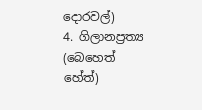දොරවල්)
4. ගිලානප්‍රත්‍ය (බෙහෙත් හේත්)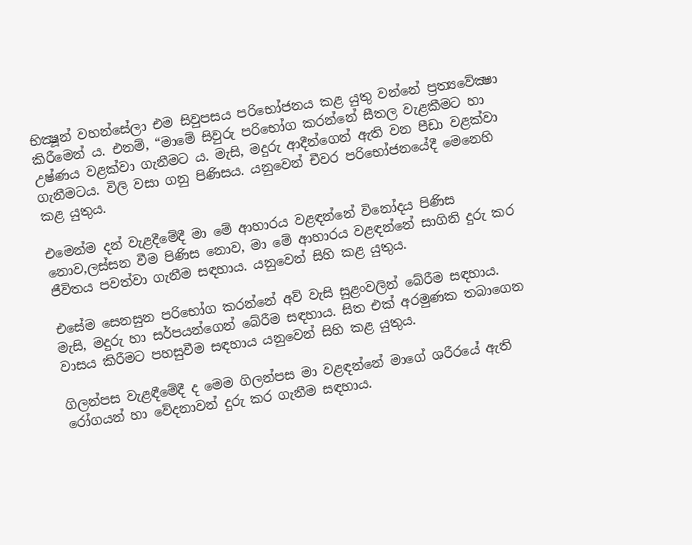භික්‍ෂූන් වහන්සේලා එම සිවුපසය පරිභෝජනය කළ යුතු වන්නේ ප්‍රත්‍යවේක්‍ෂා කිරීමෙන් ය. එනම්, “මාමේ සිවුරු පරිභෝග කරන්නේ සීතල වැළකීමට හා උෂ්ණය වළක්වා ගැනීමට ය. මැසි, මදුරු ආදීන්ගෙන් ඇති වන පීඩා වළක්වා ගැනීමටය. විලි වසා ගනු පිණිසය. යනුවෙන් චීවර පරිභෝජනයේදී මෙනෙහි කළ යුතුය.

එමෙන්ම දන් වැළදීමේදී මා මේ ආහාරය වළඳන්නේ විනෝදය පිණිස නොව,ලස්සන වීම පිණිස නොව, මා මේ ආහාරය වළඳන්නේ සාගිනි දුරු කර ජීවිතය පවත්වා ගැනීම සඳහාය. යනුවෙන් සිහි කළ යුතුය.

එසේම සෙනසුන පරිභෝග කරන්නේ අව් වැසි සුළංවලින් බේරීම සඳහාය. මැසි, මදුරු හා සර්පයන්ගෙන් බේරීම සඳහාය. සිත එක් අරමුණක තබාගෙන වාසය කිරීමට පහසුවීම සඳහාය යනුවෙන් සිහි කළ යුතුය.

ගිලන්පස වැළඳීමේදී ද මෙම ගිලන්පස මා වළඳන්නේ මාගේ ශරීරයේ ඇති රෝගයන් හා වේදනාවන් දුරු කර ගැනීම සඳහාය.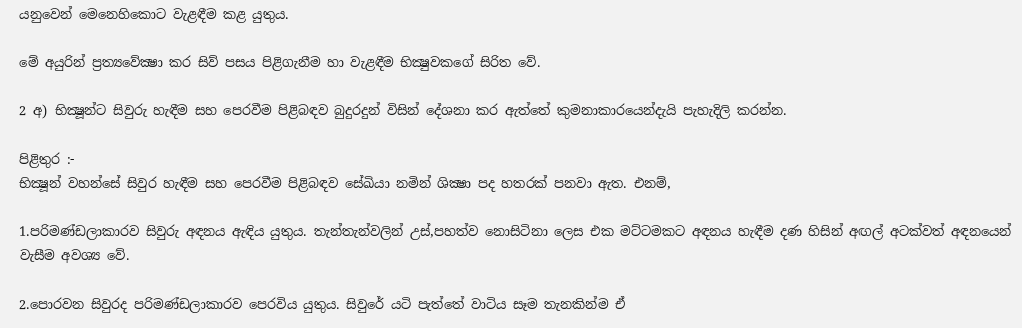යනුවෙන් මෙනෙහිකොට වැළඳීම කළ යුතුය.

මේ අයුරින් ප්‍රත්‍යවේක්‍ෂා කර සිව් පසය පිළිගැනීම හා වැළඳීම භික්‍ෂුවකගේ සිරිත වේ.

2 අ) භික්‍ෂූන්ට සිවුරු හැඳීම සහ පෙරවීම පිළිබඳව බුදුරදුන් විසින් දේශනා කර ඇත්තේ කුමනාකාරයෙන්දැයි පැහැදිලි කරන්න.

පිළිතුර :-
භික්‍ෂූන් වහන්සේ සිවුර හැඳීම සහ පෙරවීම පිළිබඳව සේඛියා නමින් ශික්‍ෂා පද හතරක් පනවා ඇත. එනම්,

1.පරිමණ්ඩලාකාරව සිවුරු අඳනය ඇඳිය යුතුය. තැන්තැන්වලින් උස්,පහත්ව නොසිටිනා ලෙස එක මට්ටමකට අඳනය හැඳීම දණ හිසින් අඟල් අටක්වත් අඳනයෙන් වැසීම අවශ්‍ය වේ.

2.පොරවන සිවුරද පරිමණ්ඩලාකාරව පෙරවිය යුතුය. සිවුරේ යටි පැත්තේ වාටිය සෑම තැනකින්ම ඒ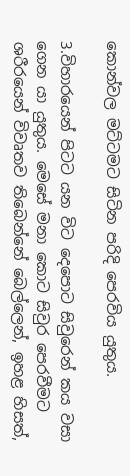කොන්වල මට්ටමට සිටින පරිදි පෙරවිය යුතුය.

3.විහාරයෙන් පිටට යන විට දෙපොට සිවුරෙන් කය වසා ගෙන යා යුතුය. මෙසේ මනා කොට සිවුර පෙරවීමට ශරීරයෙන් විවෘතව තිබෙන්නේ බෙල්ලෙන්, ඉහළ හිසත්,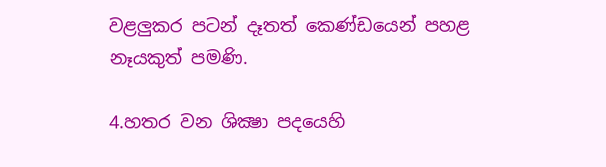වළලුකර පටන් දෑතත් කෙණ්ඩයෙන් පහළ නෑයකුත් පමණි.

4.හතර වන ශික්‍ෂා පදයෙහි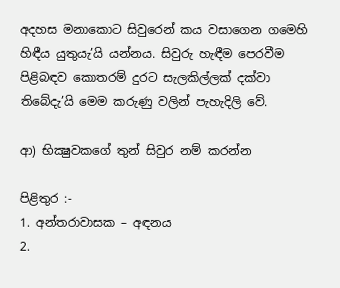අදහස මනාකොට සිවුරෙන් කය වසාගෙන ගමෙහි හිඳීය යුතුයැ’යි යන්නය. සිවුරු හැඳීම පෙරවීම පිළිබඳව කොතරම් දුරට සැලකිල්ලක් දක්වා තිබේදැ’යි මෙම කරුණු වලින් පැහැදිලි වේ.

ආ) භික්‍ෂුවකගේ තුන් සිවුර නම් කරන්න

පිළිතුර :-
1. අන්තරාවාසක – අඳනය
2.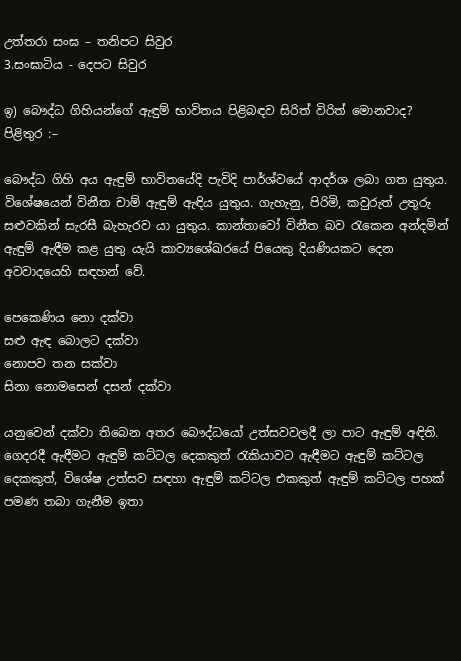උත්තරා සංඝ – තනිපට සිවුර
3.සංඝාටිය - දෙපට සිවුර

ඉ) බෞද්ධ ගිහියන්ගේ ඇඳුම් භාවිතය පිළිබඳව සිරිත් විරිත් මොනවාද?
පිළිතුර :–

බෞද්ධ ගිහි අය ඇඳුම් භාවිතයේදි පැවිදි පාර්ශ්වයේ ආදර්ශ ලබා ගත යුතුය. විශේෂයෙන් විනීත චාම් ඇඳුම් ඇඳිය යුතුය. ගැහැනු, පිරිමි, කවුරුත් උතුරු සළුවකින් සැරසී බැහැරව යා යුතුය. කාන්තාවෝ විනීත බව රැකෙන අන්දමින් ඇඳුම් ඇඳීම කළ යුතු යැයි කාව්‍යශේඛරයේ පියෙකු දියණියකට දෙන අවවාදයෙහි සඳහන් වේ.

පෙකෙණිය නො දක්වා
සළු ඇඳ බොලට දක්වා
නොපව තන සක්වා
සිනා නොමසෙන් දසන් දක්වා

යනුවෙන් දක්වා තිබෙන අතර බෞද්ධයෝ උත්සවවලදී ලා පාට ඇඳුම් අඳිති. ගෙදරදී ඇඳීමට ඇඳුම් කට්ටල දෙකකුත් රැකියාවට ඇඳීමට ඇඳුම් කට්ටල දෙකකුත්, විශේෂ උත්සව සඳහා ඇඳුම් කට්ටල එකකුත් ඇඳුම් කට්ටල පහක් පමණ තබා ගැනීම ඉතා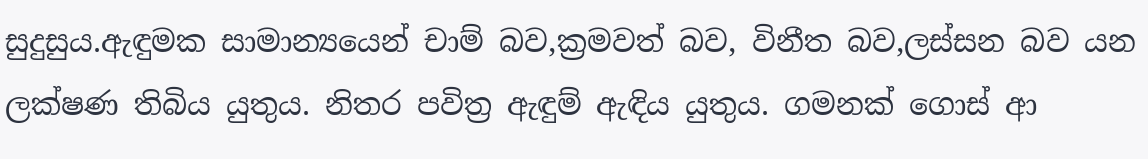සුදුසුය.ඇඳුමක සාමාන්‍යයෙන් චාම් බව,ක්‍රමවත් බව, විනීත බව,ලස්සන බව යන ලක්ෂණ තිබිය යුතුය. නිතර පවිත්‍ර ඇඳුම් ඇඳිය යුතුය. ගමනක් ගොස් ආ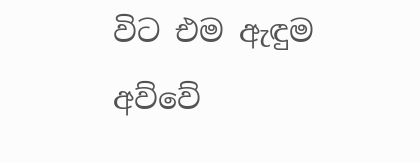විට එම ඇඳුම අව්වේ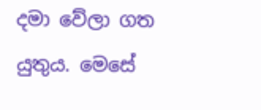දමා වේලා ගත යුතුය. මෙසේ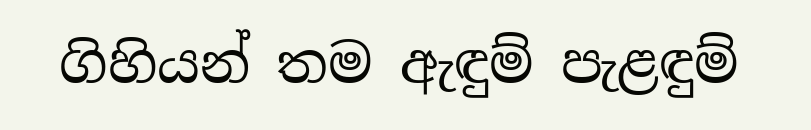ගිහියන් තම ඇඳුම් පැළඳුම්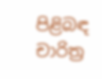පිළිබඳ චාරිත්‍ර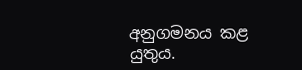අනුගමනය කළ යුතුය.